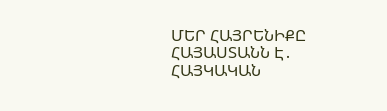ՄԵՐ ՀԱՅՐԵՆԻՔԸ ՀԱՅԱՍՏԱՆՆ Է․ ՀԱՅԿԱԿԱՆ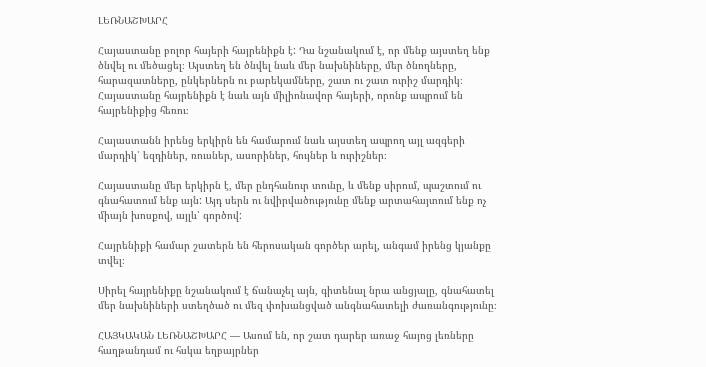ԼԵՌՆԱՇԽԱՐՀ

Հայաստանը բոլոր հայերի հայրենիքն է: Դա նշանակում է, որ մենք այստեղ ենք ծնվել ու մեծացել։ Այստեղ են ծնվել նաև մեր նախնիները, մեր ծնողները, հարազատները, ընկերներն ու բարեկամները, շատ ու շատ ուրիշ մարդիկ։ Հայաստանը հայրենիքն է նաև այն միլիոնավոր հայերի, որոնք ապրում են հայրենիքից հեռու։

Հայաստանն իրենց երկիրն են համարում նաև այստեղ ապրող այլ ազգերի մարդիկ՝ եզդիներ, ռուսներ, ասորիներ, հույներ և ուրիշներ։

Հայաստանը մեր երկիրն է, մեր ընդհանուր տունը, և մենք սիրում, պաշտում ու գնահատում ենք այն: Այդ սերն ու նվիրվածությունը մենք արտահայտում ենք ոչ միայն խոսքով, այլև՝ գործով:

Հայրենիքի համար շատերն են հերոսական գործեր արել, անգամ իրենց կյանքը տվել։

Սիրել հայրենիքը նշանակում է ճանաչել այն, գիտենալ նրա անցյալը, գնահատել մեր նախնիների ստեղծած ու մեզ փոխանցված անգնահատելի ժառանգությունը։

ՀԱՅԿԱԿԱՆ ԼԵՌՆԱՇԽԱՐՀ — Ասում են, որ շատ դարեր առաջ հայոց լեռները հաղթանդամ ու հսկա եղբայրներ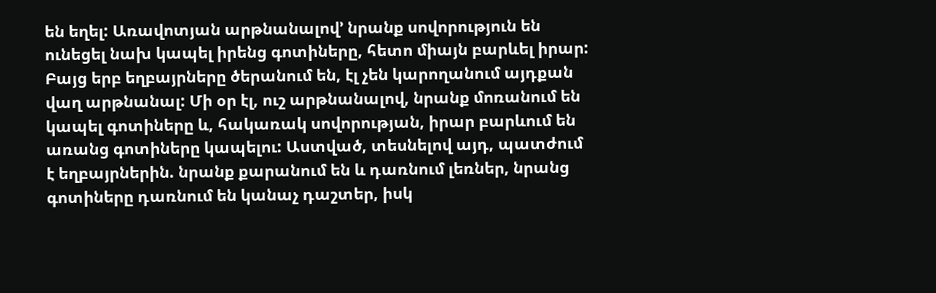են եղել: Առավոտյան արթնանալով’ նրանք սովորություն են ունեցել նախ կապել իրենց գոտիները, հետո միայն բարևել իրար: Բայց երբ եղբայրները ծերանում են, էլ չեն կարողանում այդքան վաղ արթնանալ: Մի օր էլ, ուշ արթնանալով, նրանք մոռանում են կապել գոտիները և, հակառակ սովորության, իրար բարևում են առանց գոտիները կապելու: Աստված, տեսնելով այդ, պատժում է եղբայրներին. նրանք քարանում են և դառնում լեռներ, նրանց գոտիները դառնում են կանաչ դաշտեր, իսկ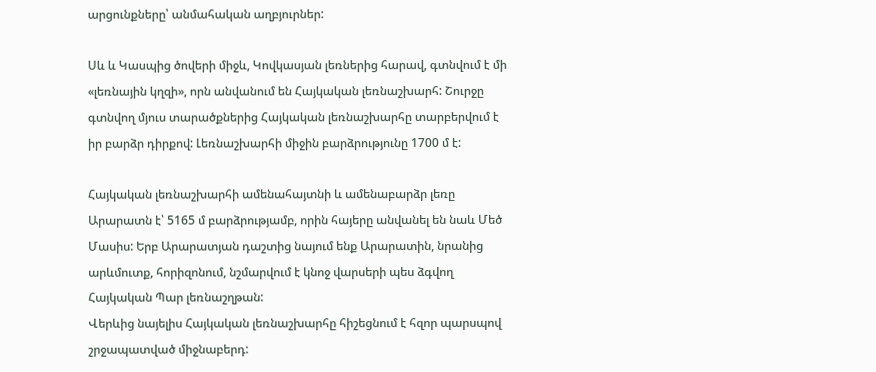արցունքները՝ անմահական աղբյուրներ:

Սև և Կասպից ծովերի միջև, Կովկասյան լեռներից հարավ, գտնվում է մի «լեռնային կղզի», որն անվանում են Հայկական լեռնաշխարհ: Շուրջը գտնվող մյուս տարածքներից Հայկական լեռնաշխարհը տարբերվում է իր բարձր դիրքով: Լեռնաշխարհի միջին բարձրությունը 1700 մ է:

Հայկական լեռնաշխարհի ամենահայտնի և ամենաբարձր լեռը Արարատն է՝ 5165 մ բարձրությամբ, որին հայերը անվանել են նաև Մեծ Մասիս: Երբ Արարատյան դաշտից նայում ենք Արարատին, նրանից արևմուտք, հորիզոնում, նշմարվում է կնոջ վարսերի պես ձգվող Հայկական Պար լեռնաշղթան:
Վերևից նայելիս Հայկական լեռնաշխարհը հիշեցնում է հզոր պարսպով շրջապատված միջնաբերդ: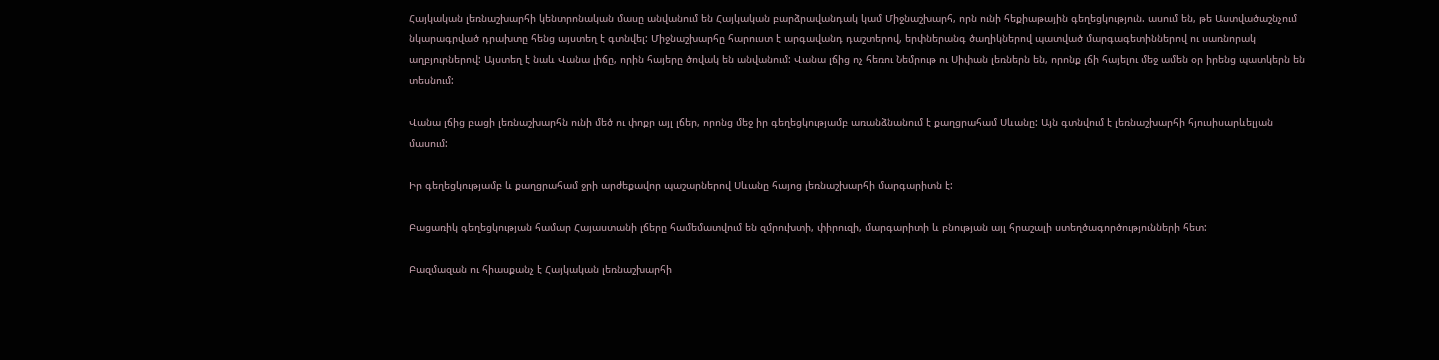Հայկական լեռնաշխարհի կենտրոնական մասը անվանում են Հայկական բարձրավանդակ կամ Միջնաշխարհ, որն ունի հեքիաթային գեղեցկություն. ասում են, թե Աստվածաշնչում նկարագրված դրախտը հենց այստեղ է գտնվել: Միջնաշխարհը հարուստ է արգավանդ դաշտերով, երփներանգ ծաղիկներով պատված մարգագետիններով ու սառնորակ աղբյուրներով: Այստեղ է նաև Վանա լիճը, որին հայերը ծովակ են անվանում: Վանա լճից ոչ հեռու Նեմրութ ու Սիփան լեռներն են, որոնք լճի հայելու մեջ ամեն օր իրենց պատկերն են տեսնում:

Վանա լճից բացի լեռնաշխարհն ունի մեծ ու փոքր այլ լճեր, որոնց մեջ իր գեղեցկությամբ առանձնանում է քաղցրահամ Սևանը: Այն գտնվում է լեռնաշխարհի հյուսիսարևելյան մասում:

Իր գեղեցկությամբ և քաղցրահամ ջրի արժեքավոր պաշարներով Սևանը հայոց լեռնաշխարհի մարգարիտն է:

Բացառիկ գեղեցկության համար Հայաստանի լճերը համեմատվում են զմրուխտի, փիրուզի, մարգարիտի և բնության այլ հրաշալի ստեղծագործությունների հետ:

Բազմազան ու հիասքանչ է Հայկական լեռնաշխարհի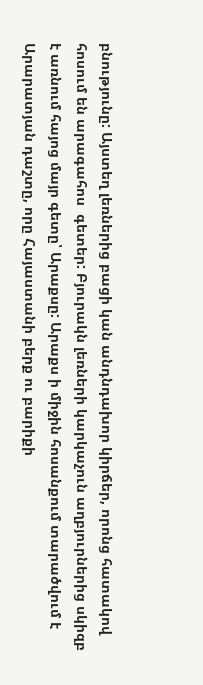բնությունը: Այստեղ լեռներից բացի կան անդնդախոր կիրճեր, որոնց հատակով հոսում են արագահոս  գետեր: Բյուրակն լեռների կարկաչուն աղբյուրներից սկիզբ է առնում հայոց մայր գետը՝ Արաքսը: Արաքս ի միջին հոսանքում տարածվում է Արարատյան դաշտը, որը Հայաստանի բերք ու բարիքի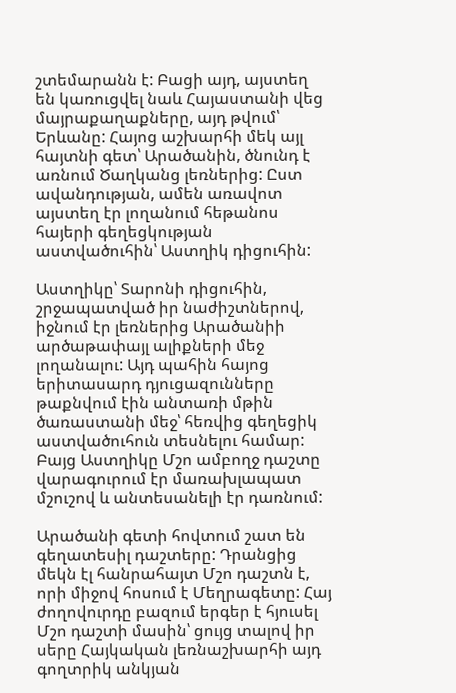շտեմարանն է: Բացի այդ, այստեղ են կառուցվել նաև Հայաստանի վեց մայրաքաղաքները, այդ թվում՝ Երևանը: Հայոց աշխարհի մեկ այլ հայտնի գետ՝ Արածանին, ծնունդ է առնում Ծաղկանց լեռներից: Ըստ ավանդության, ամեն առավոտ այստեղ էր լողանում հեթանոս հայերի գեղեցկության աստվածուհին՝ Աստղիկ դիցուհին:

Աստղիկը՝ Տարոնի դիցուհին, շրջապատված իր նաժիշտներով, իջնում էր լեռներից Արածանիի արծաթափայլ ալիքների մեջ լողանալու: Այդ պահին հայոց երիտասարդ դյուցազունները թաքնվում էին անտառի մթին ծառաստանի մեջ՝ հեռվից գեղեցիկ աստվածուհուն տեսնելու համար: Բայց Աստղիկը Մշո ամբողջ դաշտը վարագուրում էր մառախլապատ մշուշով և անտեսանելի էր դառնում:

Արածանի գետի հովտում շատ են գեղատեսիլ դաշտերը: Դրանցից մեկն էլ հանրահայտ Մշո դաշտն է, որի միջով հոսում է Մեղրագետը: Հայ ժողովուրդը բազում երգեր է հյուսել Մշո դաշտի մասին՝ ցույց տալով իր սերը Հայկական լեռնաշխարհի այդ գողտրիկ անկյան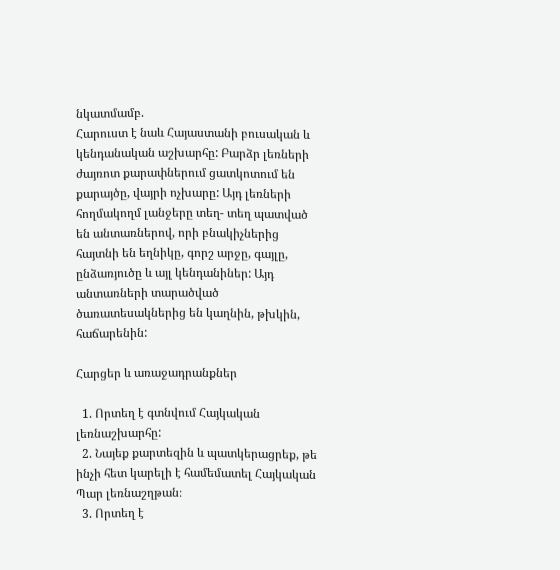նկատմամբ.
Հարուստ է նաև Հայաստանի բուսական և կենդանական աշխարհը: Բարձր լեռների ժայռոտ քարափներում ցատկոտում են քարայծը, վայրի ոչխարը: Այդ լեռների հողմակողմ լանջերը տեղ- տեղ պատված են անտառներով, որի բնակիչներից հայտնի են եղնիկը, գորշ արջը, գայլը, ընձառյուծը և այլ կենդանիներ: Այդ անտառների տարածված ծառատեսակներից են կաղնին, թխկին, հաճարենին:

Հարցեր և առաջադրանքներ

  1. Որտեղ է գտնվում Հայկական լեռնաշխարհը:
  2. Նայեք քարտեզին և պատկերացրեք, թե ինչի հետ կարելի է համեմատել Հայկական Պար լեռնաշղթան։
  3. Որտեղ է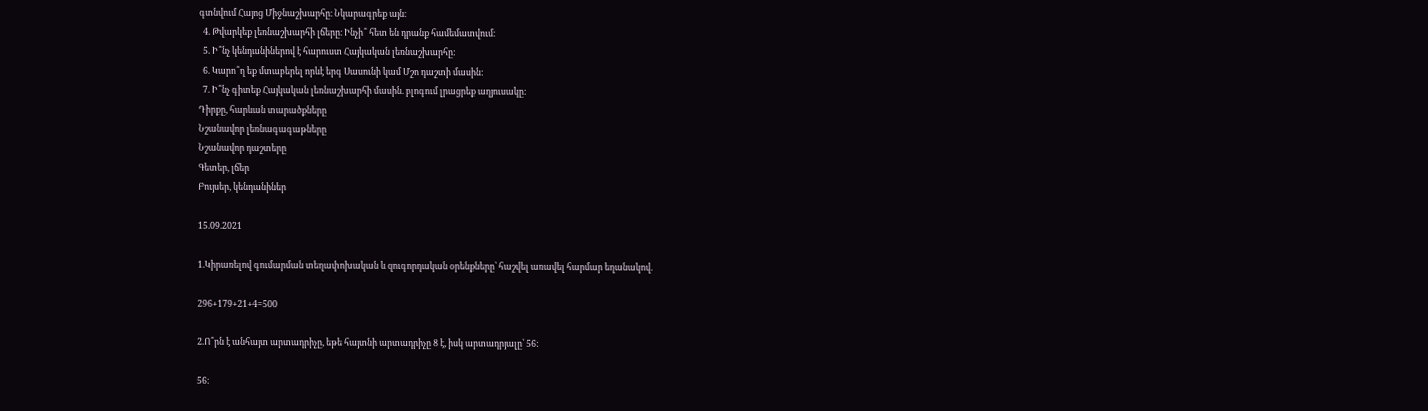գտնվում Հայոց Միջնաշխարհը։ Նկարագրեք այն։
  4. Թվարկեք լեռնաշխարհի լճերը։ Ինչի՞ հետ են դրանք համեմատվում։
  5. Ի՞նչ կենդանիներով է հարուստ Հայկական լեռնաշխարհը:
  6. Կարո՞ղ եք մտաբերել որևէ երգ Սասունի կամ Մշո դաշտի մասին:
  7. Ի՞նչ գիտեք Հայկական լեռնաշխարհի մասին. բլոգում լրացրեք աղյուսակը:
Դիրքը, հարևան տարածքները
Նշանավոր լեռնագագաթները
Նշանավոր դաշտերը
Գետեր, լճեր
Բույսեր, կենդանիներ

15.09.2021

1.Կիրառելով գումարման տեղափոխական և զուգորդական օրենքները՝ հաշվել առավել հարմար եղանակով.

296+179+21+4=500

2.Ո՞րն է անհայտ արտադրիչը, եթե հայտնի արտադրիչը 8 է, իսկ արտադրյալը՝ 56:

56։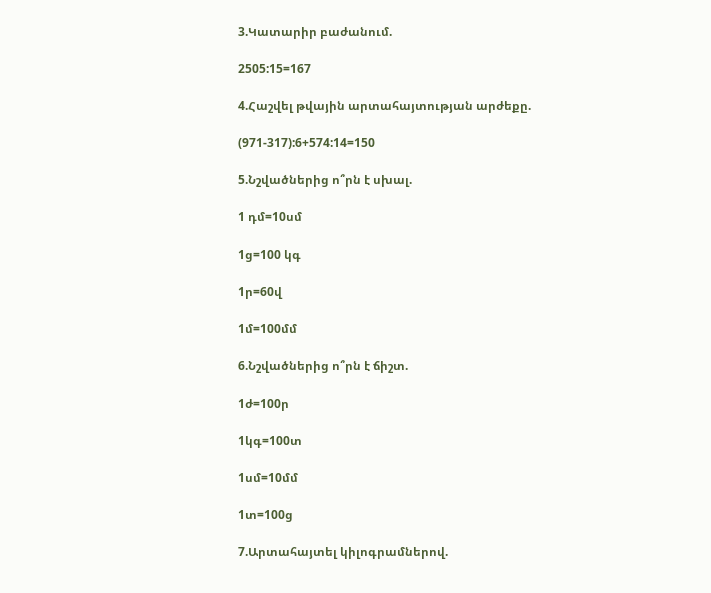3.Կատարիր բաժանում.

2505:15=167

4.Հաշվել թվային արտահայտության արժեքը.

(971-317):6+574:14=150

5.Նշվածներից ո՞րն է սխալ.

1 դմ=10սմ

1ց=100 կգ

1ր=60վ

1մ=100մմ

6.Նշվածներից ո՞րն է ճիշտ.

1ժ=100ր

1կգ=100տ

1սմ=10մմ

1տ=100ց

7.Արտահայտել կիլոգրամներով.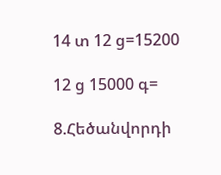14 տ 12 ց=15200

12 ց 15000 գ=

8.Հեծանվորդի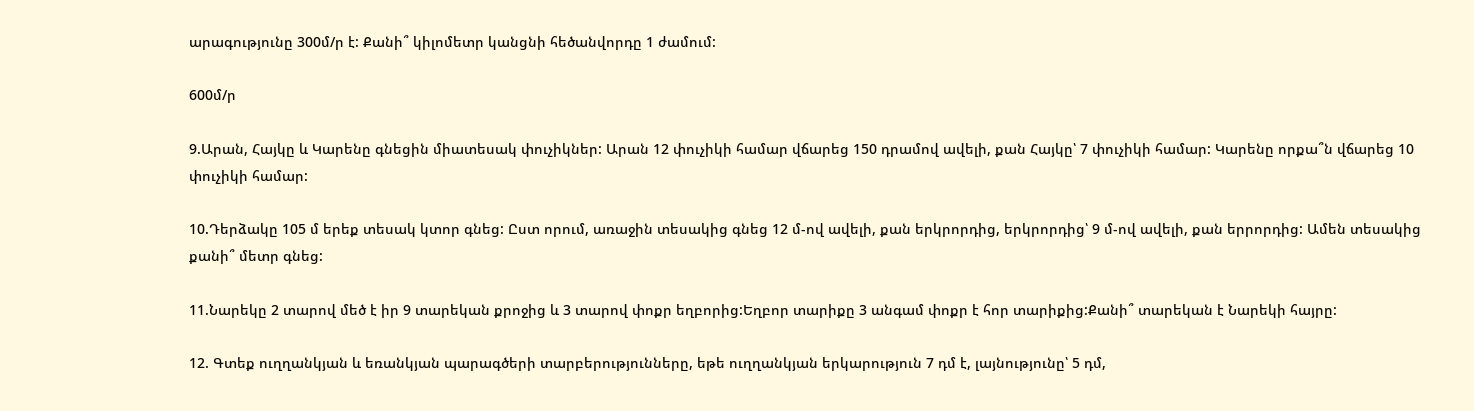արագությունը 300մ/ր է: Քանի՞ կիլոմետր կանցնի հեծանվորդը 1 ժամում:

600մ/ր

9.Արան, Հայկը և Կարենը գնեցին միատեսակ փուչիկներ: Արան 12 փուչիկի համար վճարեց 150 դրամով ավելի, քան Հայկը՝ 7 փուչիկի համար: Կարենը որքա՞ն վճարեց 10 փուչիկի համար:

10.Դերձակը 105 մ երեք տեսակ կտոր գնեց: Ըստ որում, առաջին տեսակից գնեց 12 մ-ով ավելի, քան երկրորդից, երկրորդից՝ 9 մ-ով ավելի, քան երրորդից: Ամեն տեսակից քանի՞ մետր գնեց:

11.Նարեկը 2 տարով մեծ է իր 9 տարեկան քրոջից և 3 տարով փոքր եղբորից:Եղբոր տարիքը 3 անգամ փոքր է հոր տարիքից:Քանի՞ տարեկան է Նարեկի հայրը:

12. Գտեք ուղղանկյան և եռանկյան պարագծերի տարբերությունները, եթե ուղղանկյան երկարություն 7 դմ է, լայնությունը՝ 5 դմ,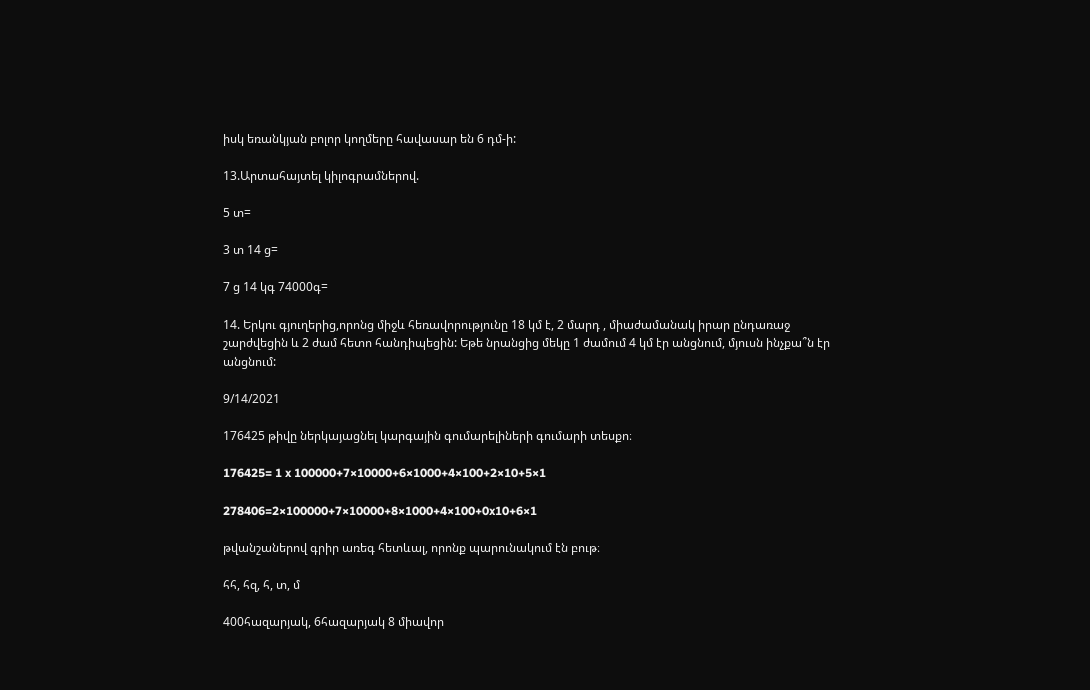իսկ եռանկյան բոլոր կողմերը հավասար են 6 դմ-ի:

13.Արտահայտել կիլոգրամներով.

5 տ=

3 տ 14 ց=

7 ց 14 կգ 74000գ=

14. Երկու գյուղերից,որոնց միջև հեռավորությունը 18 կմ է, 2 մարդ , միաժամանակ իրար ընդառաջ շարժվեցին և 2 ժամ հետո հանդիպեցին: Եթե նրանցից մեկը 1 ժամում 4 կմ էր անցնում, մյուսն ինչքա՞ն էր անցնում:

9/14/2021

176425 թիվը ներկայացնել կարգային գումարելիների գումարի տեսքո։

176425= 1 x 100000+7×10000+6×1000+4×100+2×10+5×1

278406=2×100000+7×10000+8×1000+4×100+0x10+6×1

թվանշաներով գրիր առեգ հետևալ, որոնք պարունակում էն բութ։

հհ, հզ, հ, տ, մ

400հազարյակ, 6հազարյակ 8 միավոր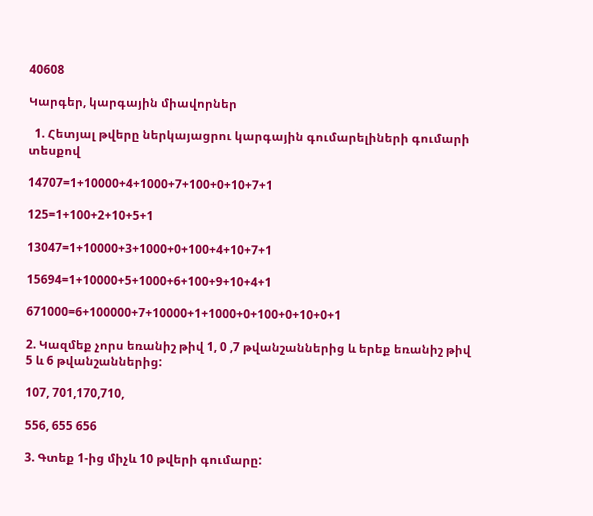40608

Կարգեր, կարգային միավորներ

  1. Հետյալ թվերը ներկայացրու կարգային գումարելիների գումարի տեսքով

14707=1+10000+4+1000+7+100+0+10+7+1

125=1+100+2+10+5+1

13047=1+10000+3+1000+0+100+4+10+7+1

15694=1+10000+5+1000+6+100+9+10+4+1

671000=6+100000+7+10000+1+1000+0+100+0+10+0+1

2. Կազմեք չորս եռանիշ թիվ 1, 0 ,7 թվանշաններից և երեք եռանիշ թիվ 5 և 6 թվանշաններից:

107, 701,170,710,

556, 655 656

3. Գտեք 1-ից միչև 10 թվերի գումարը: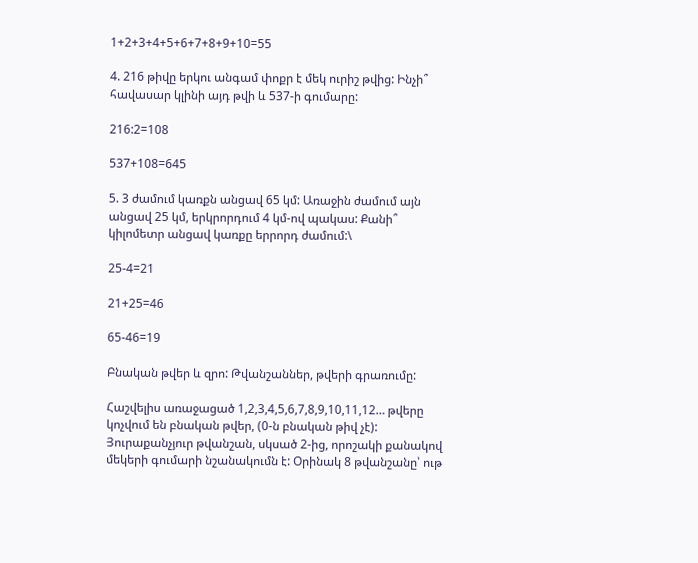1+2+3+4+5+6+7+8+9+10=55

4. 216 թիվը երկու անգամ փոքր է մեկ ուրիշ թվից: Ինչի՞ հավասար կլինի այդ թվի և 537-ի գումարը:

216:2=108

537+108=645

5. 3 ժամում կառքն անցավ 65 կմ: Առաջին ժամում այն անցավ 25 կմ, երկրորդում 4 կմ-ով պակաս: Քանի՞ կիլոմետր անցավ կառքը երրորդ ժամում:\

25-4=21

21+25=46

65-46=19

Բնական թվեր և զրո: Թվանշաններ, թվերի գրառումը:

Հաշվելիս առաջացած 1,2,3,4,5,6,7,8,9,10,11,12… թվերը կոչվում են բնական թվեր, (0-ն բնական թիվ չէ): Յուրաքանչյուր թվանշան, սկսած 2-ից, որոշակի քանակով մեկերի գումարի նշանակումն է: Օրինակ 8 թվանշանը՝ ութ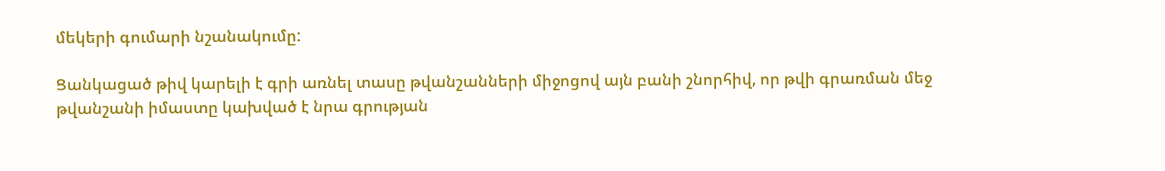մեկերի գումարի նշանակումը:

Ցանկացած թիվ կարելի է գրի առնել տասը թվանշանների միջոցով այն բանի շնորհիվ, որ թվի գրառման մեջ թվանշանի իմաստը կախված է նրա գրության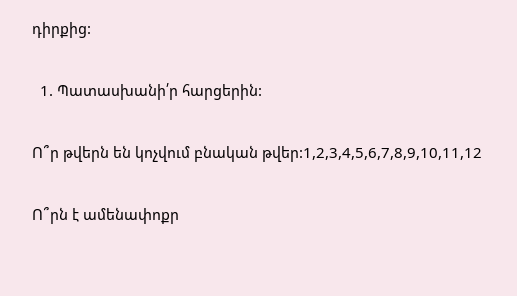դիրքից:

  1. Պատասխանի՛ր հարցերին:

Ո՞ր թվերն են կոչվում բնական թվեր:1,2,3,4,5,6,7,8,9,10,11,12

Ո՞րն է ամենափոքր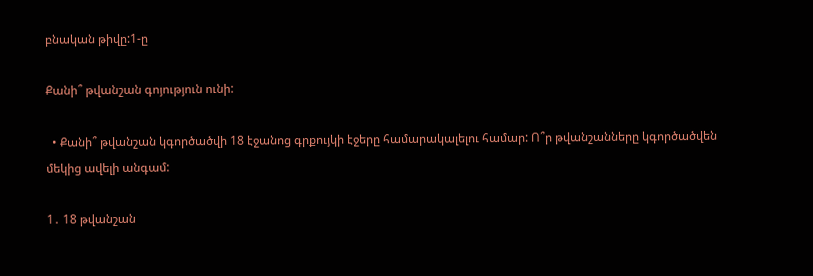բնական թիվը:1-ը

Քանի՞ թվանշան գոյություն ունի:

  • Քանի՞ թվանշան կգործածվի 18 էջանոց գրքույկի էջերը համարակալելու համար: Ո՞ր թվանշանները կգործածվեն մեկից ավելի անգամ:

1․ 18 թվանշան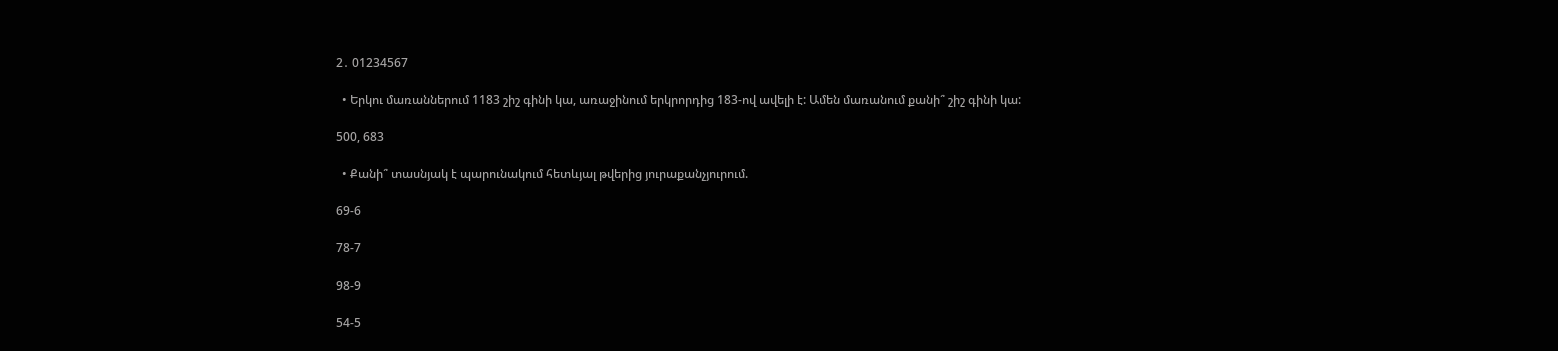2․ 01234567

  • Երկու մառաններում 1183 շիշ գինի կա, առաջինում երկրորդից 183-ով ավելի է: Ամեն մառանում քանի՞ շիշ գինի կա:

500, 683

  • Քանի՞ տասնյակ է պարունակում հետևյալ թվերից յուրաքանչյուրում.

69-6

78-7

98-9

54-5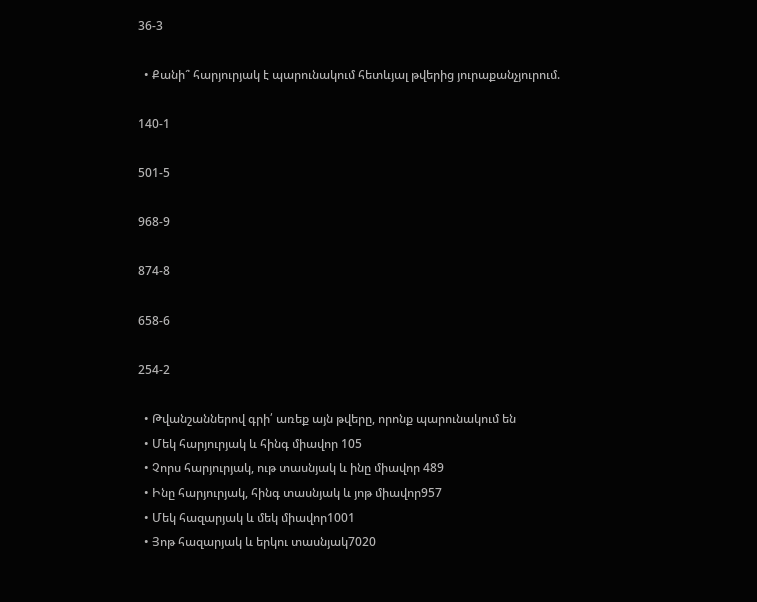36-3

  • Քանի՞ հարյուրյակ է պարունակում հետևյալ թվերից յուրաքանչյուրում.

140-1

501-5

968-9

874-8

658-6

254-2

  • Թվանշաններով գրի՛ առեք այն թվերը, որոնք պարունակում են
  • Մեկ հարյուրյակ և հինգ միավոր 105
  • Չորս հարյուրյակ, ութ տասնյակ և ինը միավոր 489
  • Ինը հարյուրյակ, հինգ տասնյակ և յոթ միավոր957
  • Մեկ հազարյակ և մեկ միավոր1001
  • Յոթ հազարյակ և երկու տասնյակ7020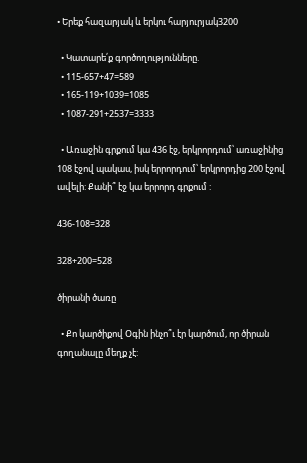• Երեք հազարյակ և երկու հարյուրյակ3200

  • Կատարե՛ք գործողությունները.
  • 115-657+47=589
  • 165-119+1039=1085
  • 1087-291+2537=3333

  • Առաջին գրքում կա 436 էջ, երկրորդում՝ առաջինից 108 էջով պակաս, իսկ երրորդում՝ երկրորդից 200 էջով ավելի: Քանի՞ էջ կա երրորդ գրքում :

436-108=328

328+200=528

ծիրանի ծառը

  • Քո կարծիքով Օգին ինչո՞ւ էր կարծում, որ ծիրան գողանալը մեղք չէ: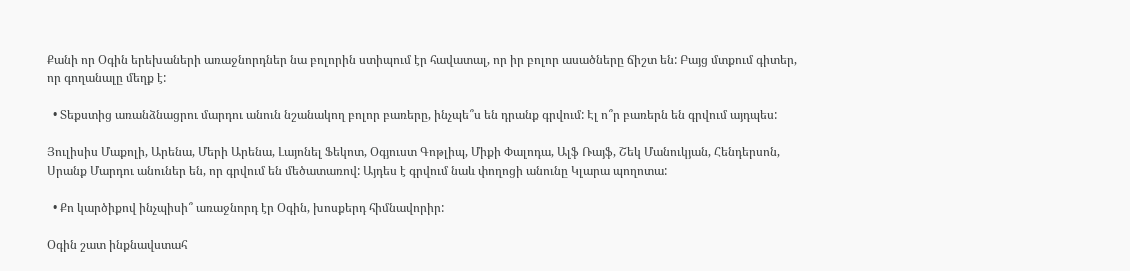Քանի որ Օգին երեխաների առաջնորդներ նա բոլորին ստիպում էր հավատալ, որ իր բոլոր ասածները ճիշտ են: Բայց մտքում գիտեր, որ գողանալը մեղք է:

  • Տեքստից առանձնացրու մարդու անուն նշանակող բոլոր բառերը, ինչպե՞ս են դրանք գրվում: Էլ ո՞ր բառերն են գրվում այդպես:

Յուլիսիս Մաքոլի, Արենա, Մերի Արենա, Լայոնել Ֆեկոտ, Օգյուստ Գոթլիպ, Միքի Փալոդա, Ալֆ Ռայֆ, Շեկ Մանուկյան, Հենդերսոն, Սրանք Մարդու անուներ են, որ գրվում են մեծատառով: Այդես է գրվում նաև փողոցի անունը Կլարա պողոտա:

  • Քո կարծիքով ինչպիսի՞ առաջնորդ էր Օգին, խոսքերդ հիմնավորիր:

Օգին շատ ինքնավստահ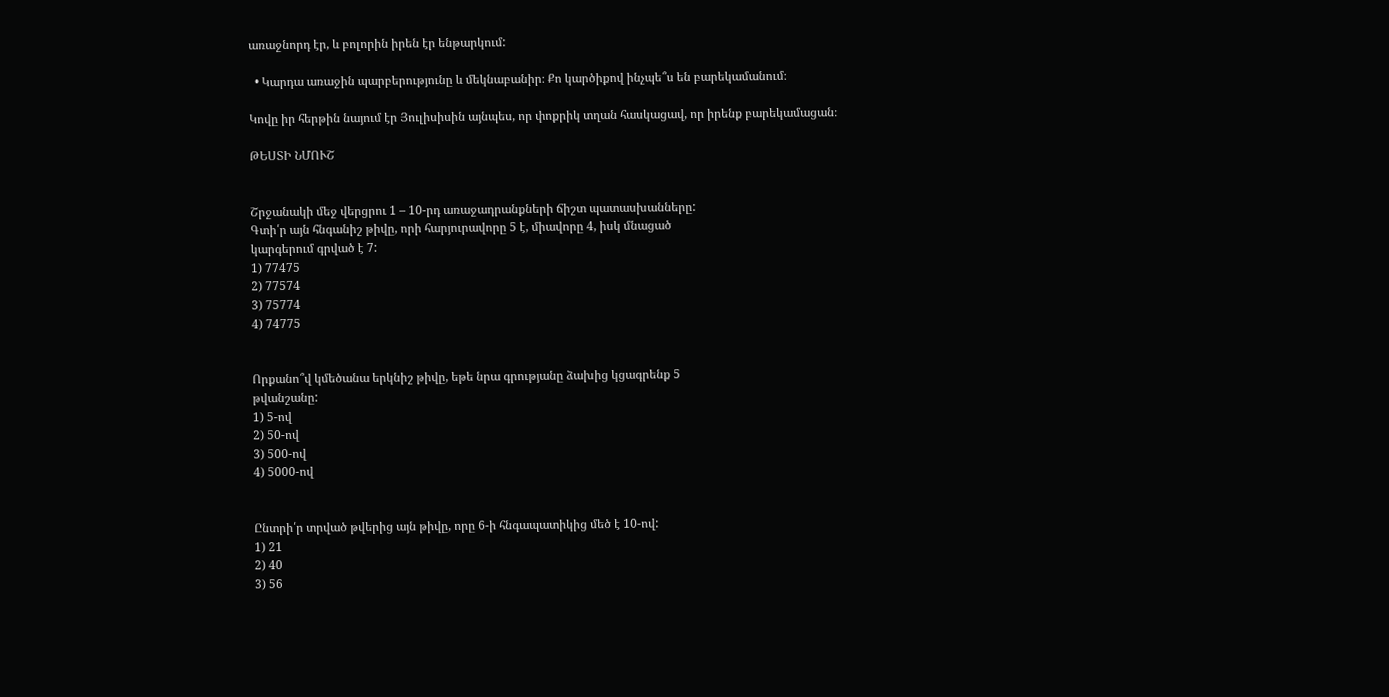առաջնորդ էր, և բոլորին իրեն էր ենթարկում:

  • Կարդա առաջին պարբերությունը և մեկնաբանիր։ Քո կարծիքով ինչպե՞ս են բարեկամանում։

Կովը իր հերթին նայում էր Յուլիսիսին այնպես, որ փոքրիկ տղան հասկացավ, որ իրենք բարեկամացան։

ԹԵՍՏԻ ՆՄՈՒՇ


Շրջանակի մեջ վերցրու 1 – 10-րդ առաջադրանքների ճիշտ պատասխանները:
Գտի՛ր այն հնգանիշ թիվը, որի հարյուրավորը 5 է, միավորը 4, իսկ մնացած
կարգերում գրված է 7:
1) 77475
2) 77574
3) 75774
4) 74775


Որքանո՞վ կմեծանա երկնիշ թիվը, եթե նրա գրությանը ձախից կցագրենք 5
թվանշանը:
1) 5-ով
2) 50-ով
3) 500-ով
4) 5000-ով


Ընտրի՛ր տրված թվերից այն թիվը, որը 6-ի հնգապատիկից մեծ է 10-ով:
1) 21
2) 40
3) 56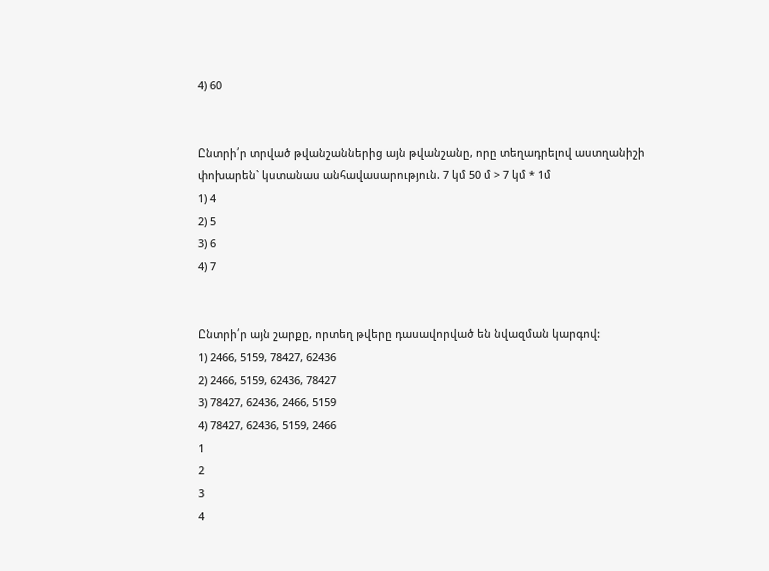4) 60


Ընտրի՛ր տրված թվանշաններից այն թվանշանը, որը տեղադրելով աստղանիշի
փոխարեն` կստանաս անհավասարություն. 7 կմ 50 մ > 7 կմ * 1մ
1) 4
2) 5
3) 6
4) 7


Ընտրի՛ր այն շարքը, որտեղ թվերը դասավորված են նվազման կարգով:
1) 2466, 5159, 78427, 62436
2) 2466, 5159, 62436, 78427
3) 78427, 62436, 2466, 5159
4) 78427, 62436, 5159, 2466
1
2
3
4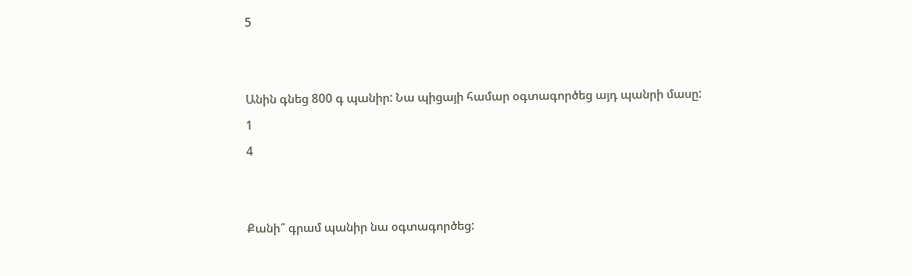5


Անին գնեց 800 գ պանիր: Նա պիցայի համար օգտագործեց այդ պանրի մասը:
1
4


Քանի՞ գրամ պանիր նա օգտագործեց: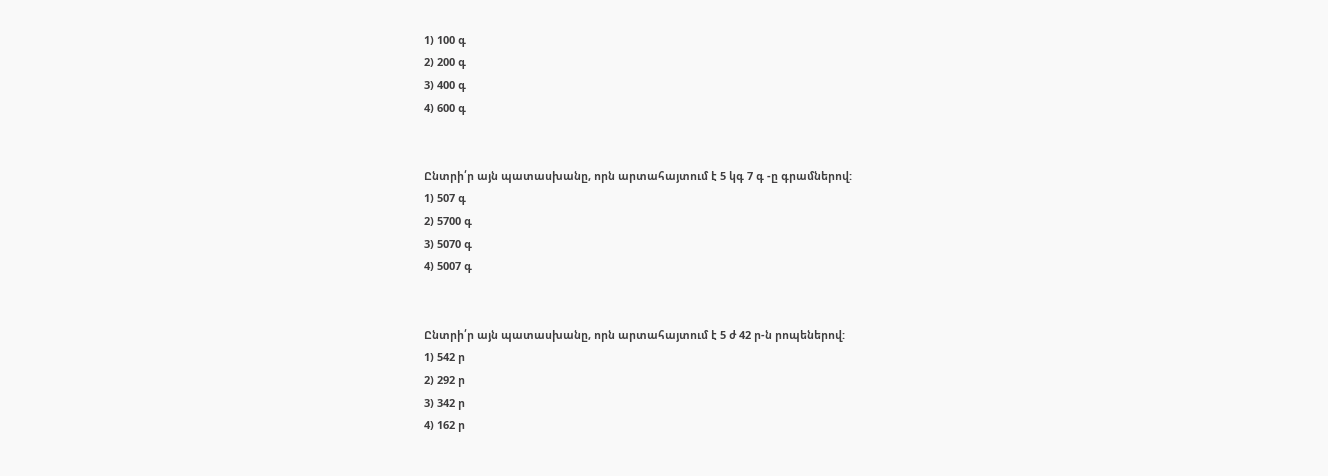1) 100 գ
2) 200 գ
3) 400 գ
4) 600 գ


Ընտրի՛ր այն պատասխանը, որն արտահայտում է 5 կգ 7 գ -ը գրամներով:
1) 507 գ
2) 5700 գ
3) 5070 գ
4) 5007 գ


Ընտրի՛ր այն պատասխանը, որն արտահայտում է 5 ժ 42 ր-ն րոպեներով:
1) 542 ր
2) 292 ր
3) 342 ր
4) 162 ր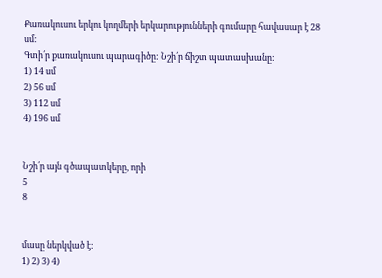Քառակուսու երկու կողմերի երկարությունների գումարը հավասար է 28 սմ:
Գտի՛ր քառակուսու պարագիծը: Նշի՛ր ճիշտ պատասխանը:
1) 14 սմ
2) 56 սմ
3) 112 սմ
4) 196 սմ


Նշի՛ր այն գծապատկերը, որի
5
8


մասը ներկված է:
1) 2) 3) 4)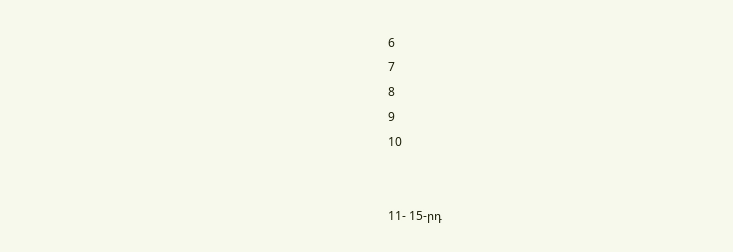6
7
8
9
10


11- 15-րդ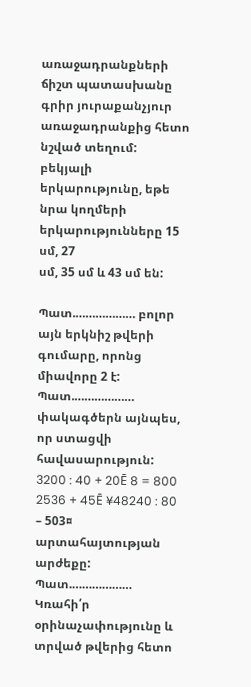առաջադրանքների ճիշտ պատասխանը գրիր յուրաքանչյուր
առաջադրանքից հետո նշված տեղում:
բեկյալի երկարությունը, եթե նրա կողմերի երկարությունները 15 սմ, 27
սմ, 35 սմ և 43 սմ են:

Պատ.……………… բոլոր այն երկնիշ թվերի գումարը, որոնց միավորը 2 է: Պատ.………………
փակագծերն այնպես, որ ստացվի հավասարություն:
3200 : 40 + 20Ē 8 = 800
2536 + 45Ē ¥48240 : 80 – 503¤ արտահայտության արժեքը:
Պատ.……………… Կռահի՛ր օրինաչափությունը և տրված թվերից հետո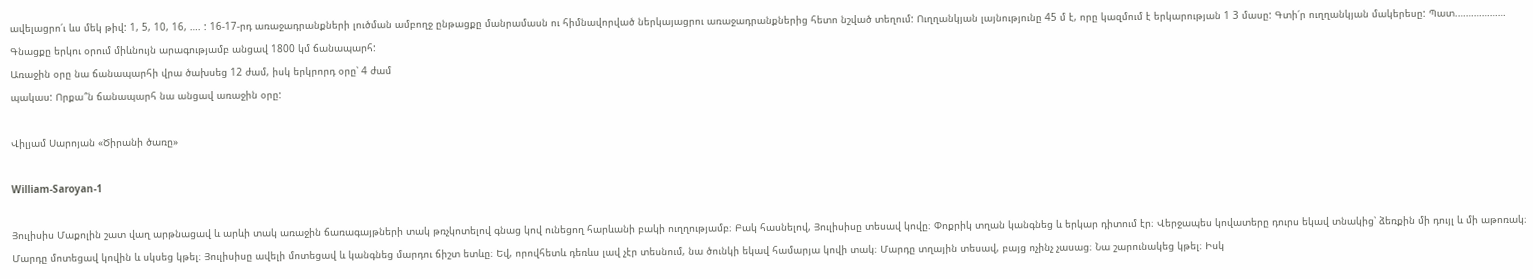ավելացրո՛ւ ևս մեկ թիվ: 1, 5, 10, 16, …. : 16-17-րդ առաջադրանքների լուծման ամբողջ ընթացքը մանրամասն ու հիմնավորված ներկայացրու առաջադրանքներից հետո նշված տեղում: Ուղղանկյան լայնությունը 45 մ է, որը կազմում է երկարության 1 3 մասը: Գտի՛ր ուղղանկյան մակերեսը: Պատ.………………
Գնացքը երկու օրում միևնույն արագությամբ անցավ 1800 կմ ճանապարհ:
Առաջին օրը նա ճանապարհի վրա ծախսեց 12 ժամ, իսկ երկրորդ օրը՝ 4 ժամ
պակաս: Որքա՞ն ճանապարհ նա անցավ առաջին օրը:

Վիլյամ Սարոյան «Ծիրանի ծառը»

William-Saroyan-1

Յուլիսիս Մաքոլին շատ վաղ արթնացավ և արևի տակ առաջին ճառագայթների տակ թռչկոտելով գնաց կով ունեցող հարևանի բակի ուղղությամբ։ Բակ հասնելով, Յուլիսիսը տեսավ կովը։ Փոքրիկ տղան կանգնեց և երկար դիտում էր։ Վերջապես կովատերը դուրս եկավ տնակից՝ ձեռքին մի դույլ և մի աթոռակ։ Մարդը մոտեցավ կովին և սկսեց կթել։ Յուլիսիսը ավելի մոտեցավ և կանգնեց մարդու ճիշտ ետևը։ Եվ, որովհետև դեռևս լավ չէր տեսնում, նա ծունկի եկավ համարյա կովի տակ։ Մարդը տղային տեսավ, բայց ոչինչ չասաց։ Նա շարունակեց կթել։ Իսկ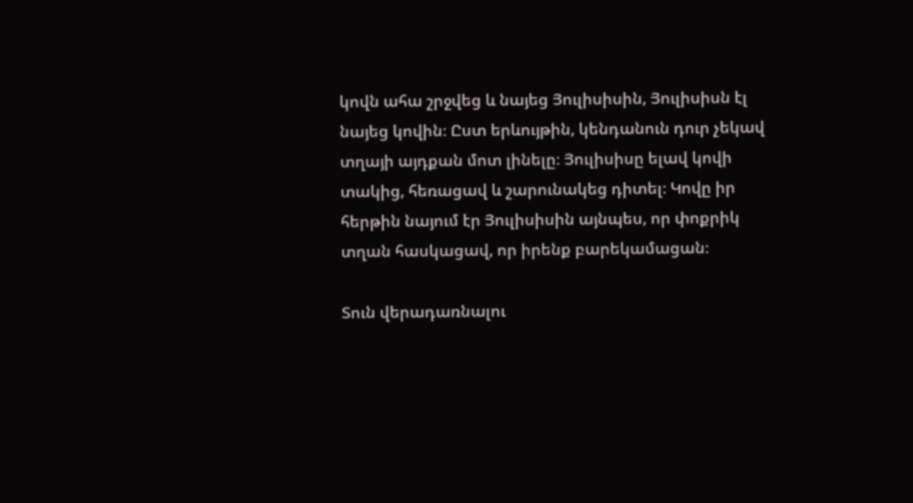կովն ահա շրջվեց և նայեց Յուլիսիսին, Յուլիսիսն էլ նայեց կովին։ Ըստ երևույթին, կենդանուն դուր չեկավ տղայի այդքան մոտ լինելը։ Յուլիսիսը ելավ կովի տակից, հեռացավ և շարունակեց դիտել։ Կովը իր հերթին նայում էր Յուլիսիսին այնպես, որ փոքրիկ տղան հասկացավ, որ իրենք բարեկամացան։

Տուն վերադառնալու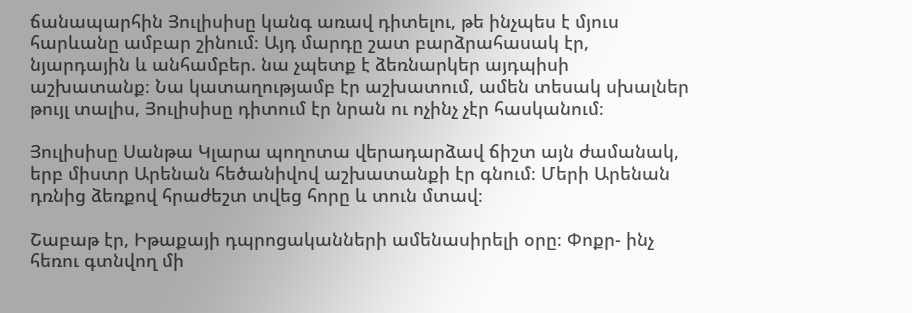ճանապարհին Յուլիսիսը կանգ առավ դիտելու, թե ինչպես է մյուս հարևանը ամբար շինում։ Այդ մարդը շատ բարձրահասակ էր, նյարդային և անհամբեր. նա չպետք է ձեռնարկեր այդպիսի աշխատանք։ Նա կատաղությամբ էր աշխատում, ամեն տեսակ սխալներ թույլ տալիս, Յուլիսիսը դիտում էր նրան ու ոչինչ չէր հասկանում։

Յուլիսիսը Սանթա Կլարա պողոտա վերադարձավ ճիշտ այն ժամանակ, երբ միստր Արենան հեծանիվով աշխատանքի էր գնում։ Մերի Արենան դռնից ձեռքով հրաժեշտ տվեց հորը և տուն մտավ։

Շաբաթ էր, Իթաքայի դպրոցականների ամենասիրելի օրը։ Փոքր- ինչ հեռու գտնվող մի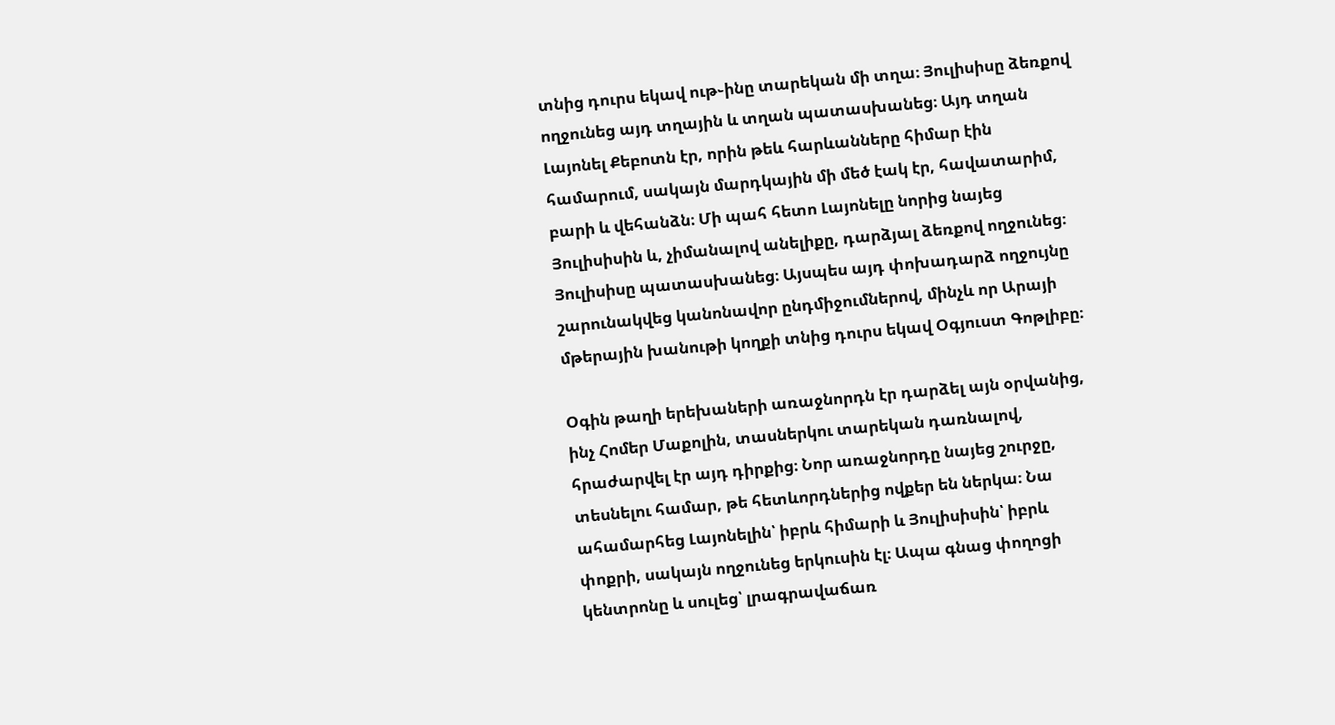տնից դուրս եկավ ութ֊ինը տարեկան մի տղա։ Յուլիսիսը ձեռքով ողջունեց այդ տղային և տղան պատասխանեց։ Այդ տղան Լայոնել Քեբոտն էր, որին թեև հարևանները հիմար էին համարում, սակայն մարդկային մի մեծ էակ էր, հավատարիմ, բարի և վեհանձն։ Մի պահ հետո Լայոնելը նորից նայեց Յուլիսիսին և, չիմանալով անելիքը, դարձյալ ձեռքով ողջունեց։ Յուլիսիսը պատասխանեց։ Այսպես այդ փոխադարձ ողջույնը շարունակվեց կանոնավոր ընդմիջումներով, մինչև որ Արայի մթերային խանութի կողքի տնից դուրս եկավ Օգյուստ Գոթլիբը։

Օգին թաղի երեխաների առաջնորդն էր դարձել այն օրվանից, ինչ Հոմեր Մաքոլին, տասներկու տարեկան դառնալով, հրաժարվել էր այդ դիրքից։ Նոր առաջնորդը նայեց շուրջը, տեսնելու համար, թե հետևորդներից ովքեր են ներկա։ Նա ահամարհեց Լայոնելին՝ իբրև հիմարի և Յուլիսիսին՝ իբրև փոքրի, սակայն ողջունեց երկուսին էլ։ Ապա գնաց փողոցի կենտրոնը և սուլեց՝ լրագրավաճառ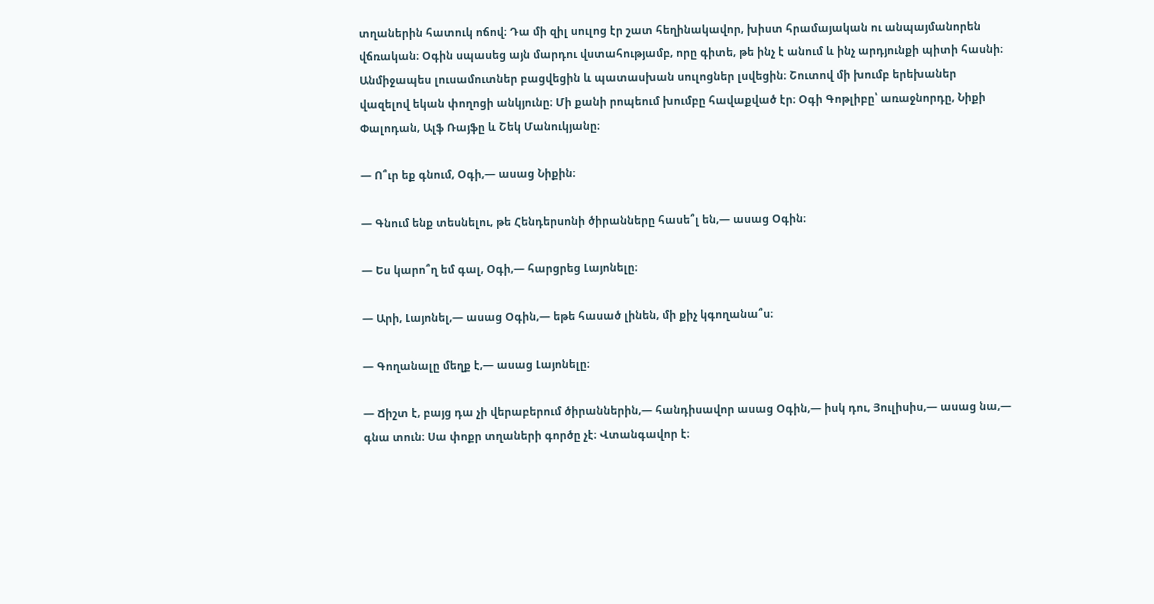տղաներին հատուկ ոճով։ Դա մի զիլ սուլոց էր շատ հեղինակավոր, խիստ հրամայական ու անպայմանորեն վճռական։ Օգին սպասեց այն մարդու վստահությամբ, որը գիտե, թե ինչ է անում և ինչ արդյունքի պիտի հասնի։ Անմիջապես լուսամուտներ բացվեցին և պատասխան սուլոցներ լսվեցին։ Շուտով մի խումբ երեխաներ վազելով եկան փողոցի անկյունը։ Մի քանի րոպեում խումբը հավաքված էր։ Օգի Գոթլիբը՝ առաջնորդը, Նիքի Փալոդան, Ալֆ Ռայֆը և Շեկ Մանուկյանը։

— Ո՞ւր եք գնում, Օգի,— ասաց Նիքին։

— Գնում ենք տեսնելու, թե Հենդերսոնի ծիրանները հասե՞լ են,— ասաց Օգին։

— Ես կարո՞ղ եմ գալ, Օգի,— հարցրեց Լայոնելը։

— Արի, Լայոնել,— ասաց Օգին,— եթե հասած լինեն, մի քիչ կգողանա՞ս։

— Գողանալը մեղք է,— ասաց Լայոնելը։

— Ճիշտ է, բայց դա չի վերաբերում ծիրաններին,— հանդիսավոր ասաց Օգին,— իսկ դու, Յուլիսիս,— ասաց նա,— գնա տուն։ Սա փոքր տղաների գործը չէ։ Վտանգավոր է։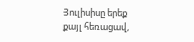Յուլիսիսը երեք քայլ հեռացավ,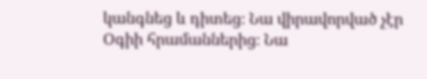կանգնեց և դիտեց։ Նա վիրավորված չէր Օգիի հրամաններից։ Նա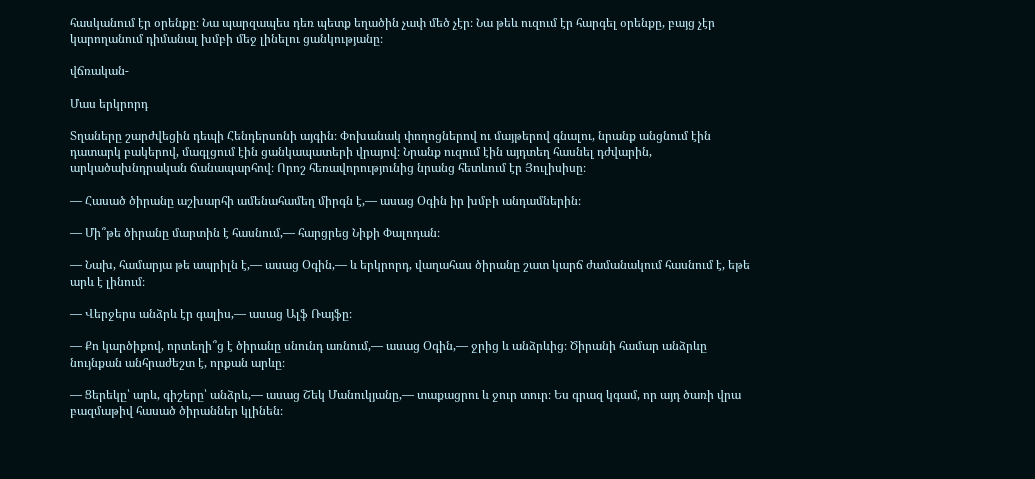հասկանում էր օրենքը։ Նա պարզապես դեռ պետք եղածին չափ մեծ չէր։ Նա թեև ուզում էր հարգել օրենքը, բայց չէր կարողանում դիմանալ խմբի մեջ լինելու ցանկությանը։

վճռական-

Մաս երկրորդ

Տղաները շարժվեցին դեպի Հենդերսոնի այգին։ Փոխանակ փողոցներով ու մայթերով գնալու, նրանք անցնում էին դատարկ բակերով, մագլցում էին ցանկապատերի վրայով։ Նրանք ուզում էին այդտեղ հասնել դժվարին, արկածախնդրական ճանապարհով։ Որոշ հեռավորությունից նրանց հետևում էր Յուլիսիսը։

— Հասած ծիրանը աշխարհի ամենահամեղ միրգն է,— ասաց Օգին իր խմբի անդամներին։

— Մի՞թե ծիրանը մարտին է հասնում,— հարցրեց Նիքի Փալոդան։

— Նախ, համարյա թե ապրիլն է,— ասաց Օգին,— և երկրորդ, վաղահաս ծիրանը շատ կարճ ժամանակում հասնում է, եթե արև է լինում։

— Վերջերս անձրև էր գալիս,— ասաց Ալֆ Ռայֆը։

— Քո կարծիքով, որտեղի՞ց է ծիրանը սնունդ առնում,— ասաց Օգին,— ջրից և անձրևից։ Ծիրանի համար անձրևը նույնքան անհրաժեշտ է, որքան արևը։

— Ցերեկը՝ արև, գիշերը՝ անձրև,— ասաց Շեկ Մանուկյանը,— տաքացրու և ջուր տուր։ Ես գրազ կգամ, որ այդ ծառի վրա բազմաթիվ հասած ծիրաններ կլինեն։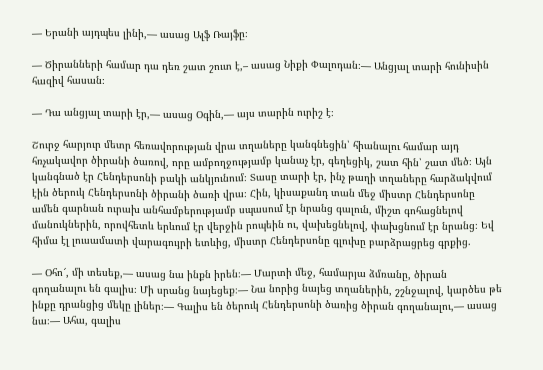— Երանի այդպես լինի,— ասաց Ալֆ Ռայֆը։

— Ծիրանների համար դա դեռ շատ շուտ է,– ասաց Նիքի Փալոդան։— Անցյալ տարի հունիսին հազիվ հասան։

— Դա անցյալ տարի էր,— ասաց Օգին,— այս տարին ուրիշ է։

Շուրջ հարյուր մետր հեռավորության վրա տղաները կանգնեցին՝ հիանալու համար այդ հռչակավոր ծիրանի ծառով, որը ամբողջությամբ կանաչ էր, գեղեցիկ, շատ հին՝ շատ մեծ։ Այն կանգնած էր Հենդերսոնի բակի անկյունում։ Տասը տարի էր, ինչ թաղի տղաները հարձակվում էին ծերուկ Հենդերսոնի ծիրանի ծառի վրա։ Հին, կիսաքանդ տան մեջ միստր Հենդերսոնը ամեն գարնան ուրախ անհամբերությամբ սպասում էր նրանց գալուն, միշտ գոհացնելով մանուկներին, որովհետև երևում էր վերջին րոպեին ու, վախեցնելով, փախցնում էր նրանց։ Եվ հիմա էլ լուսամատի վարագույրի ետևից, միստր Հենդերսոնը գլուխը բարձրացրեց գրքից.

— Օհո՜, մի տեսեք,— ասաց նա ինքն իրեն։— Մարտի մեջ, համարյա ձմռանը, ծիրան գողանալու են գալիս։ Մի սրանց նայեցեք։— Նա նորից նայեց տղաներին, շշնջալով, կարծես թե ինքը դրանցից մեկը լիներ։— Գալիս են ծերուկ Հենդերսոնի ծառից ծիրան գողանալու,— ասաց նա։— Ահա, գալիս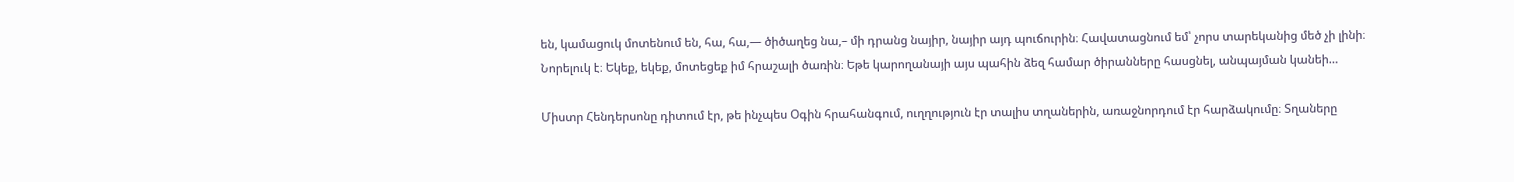են, կամացուկ մոտենում են, հա, հա,— ծիծաղեց նա,– մի դրանց նայիր, նայիր այդ պուճուրին։ Հավատացնում եմ՝ չորս տարեկանից մեծ չի լինի։ Նորելուկ է։ Եկեք, եկեք, մոտեցեք իմ հրաշալի ծառին։ Եթե կարողանայի այս պահին ձեզ համար ծիրանները հասցնել, անպայման կանեի…

Միստր Հենդերսոնը դիտում էր, թե ինչպես Օգին հրահանգում, ուղղություն էր տալիս տղաներին, առաջնորդում էր հարձակումը։ Տղաները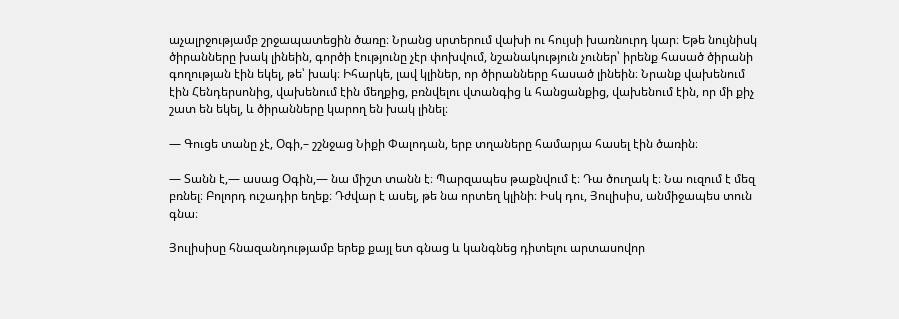աչալրջությամբ շրջապատեցին ծառը։ Նրանց սրտերում վախի ու հույսի խառնուրդ կար։ Եթե նույնիսկ ծիրանները խակ լինեին, գործի էությունը չէր փոխվում, նշանակություն չուներ՝ իրենք հասած ծիրանի գողության էին եկել, թե՝ խակ։ Իհարկե, լավ կլիներ, որ ծիրանները հասած լինեին։ Նրանք վախենում էին Հենդերսոնից, վախենում էին մեղքից, բռնվելու վտանգից և հանցանքից, վախենում էին, որ մի քիչ շատ են եկել, և ծիրանները կարող են խակ լինել։

— Գուցե տանը չէ, Օգի,– շշնջաց Նիքի Փալոդան, երբ տղաները համարյա հասել էին ծառին։

— Տանն է,— ասաց Օգին,— նա միշտ տանն է։ Պարզապես թաքնվում է։ Դա ծուղակ է։ Նա ուզում է մեզ բռնել։ Բոլորդ ուշադիր եղեք։ Դժվար է ասել, թե նա որտեղ կլինի։ Իսկ դու, Յուլիսիս, անմիջապես տուն գնա։

Յուլիսիսը հնազանդությամբ երեք քայլ ետ գնաց և կանգնեց դիտելու արտասովոր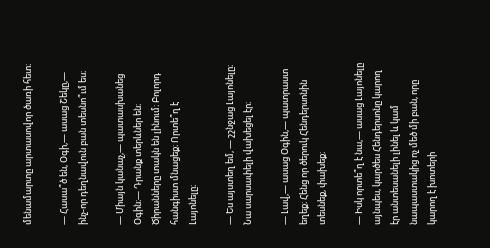մենամարտը արտասովոր ծառի հետ։

— Հասա՞ծ են, Օգի,— ասաց Շեկը,— ինչ-որ դեղնավուն բան տեսնո՞ւմ ես։

— Միայն կանաչ,— պատասխանեց Օգին։— Դրանք տերևներ են։ Ծիրանները տակն են լինում։ Բոլորդ հանգիստ մնացեք։ Որտե՞ղ է Լայոնելը։

— Ես այստեղ եմ, — շշնջաց Լայոնելը։ Նա սարսափելի վախեցել էր։

— Լավ,— ասաց Օգին,— պատրաստ եղեք։ Հենց որ ծերուկ Հենդերսոնին տեսնեք, փախեք։

— Իսկ որտե՞ղ է նա,— ասաց Լայոնելը այնպես, կարծես Հենդերսոնը կարող էր անտեսանելի լինել և կամ նապաստակից ոչ մեծ մի բան, որը կարող է խոտերի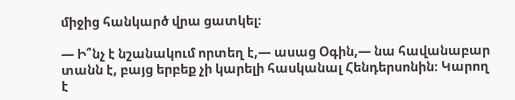միջից հանկարծ վրա ցատկել։

— Ի՞նչ է նշանակում որտեղ է,— ասաց Օգին,— նա հավանաբար տանն է, բայց երբեք չի կարելի հասկանալ Հենդերսոնին։ Կարող է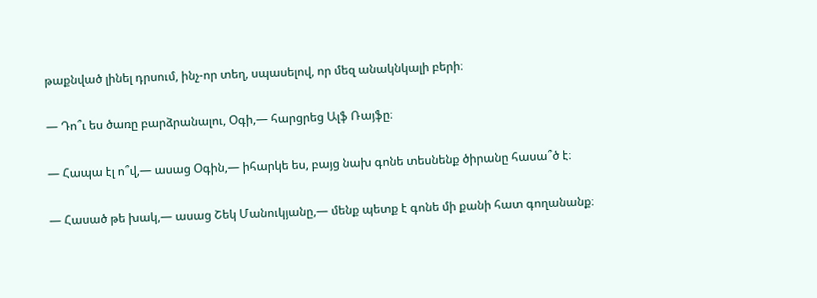թաքնված լինել դրսում, ինչ-որ տեղ, սպասելով, որ մեզ անակնկալի բերի։

— Դո՞ւ ես ծառը բարձրանալու, Օգի,— հարցրեց Ալֆ Ռայֆը։

— Հապա էլ ո՞վ,— ասաց Օգին,— իհարկե ես, բայց նախ գոնե տեսնենք ծիրանը հասա՞ծ է։

— Հասած թե խակ,— ասաց Շեկ Մանուկյանը,— մենք պետք է գոնե մի քանի հատ գողանանք։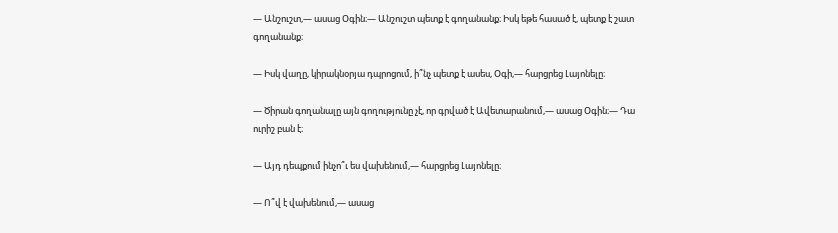— Անշուշտ,— ասաց Օգին։— Անշուշտ պետք է գողանանք։ Իսկ եթե հասած է, պետք է շատ գողանանք։

— Իսկ վաղը, կիրակնօրյա դպրոցում, ի՞նչ պետք է ասես, Օգի,— հարցրեց Լայոնելը։

— Ծիրան գողանալը այն գողությունը չէ, որ գրված է Ավետարանում,— ասաց Օգին։— Դա ուրիշ բան է։

— Այդ դեպքում ինչո՞ւ ես վախենում,— հարցրեց Լայոնելը։

— Ո՞վ է վախենում,— ասաց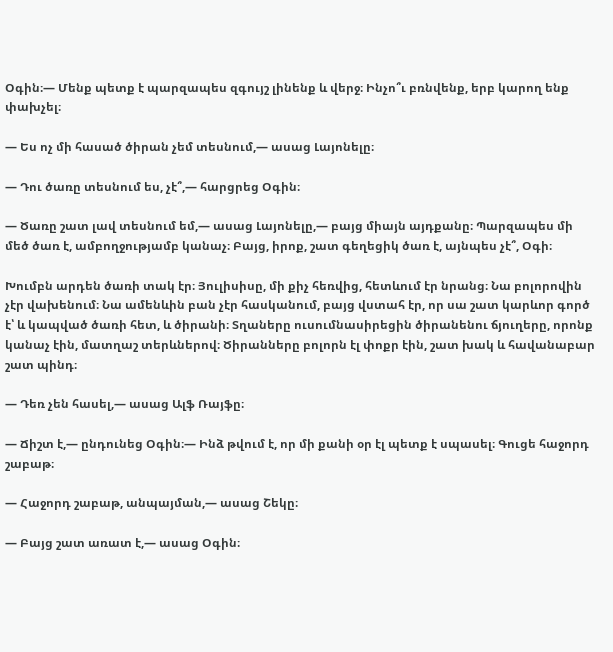Օգին։— Մենք պետք է պարզապես զգույշ լինենք և վերջ։ Ինչո՞ւ բռնվենք, երբ կարող ենք փախչել։

— Ես ոչ մի հասած ծիրան չեմ տեսնում,— ասաց Լայոնելը։

— Դու ծառը տեսնում ես, չէ՞,— հարցրեց Օգին։

— Ծառը շատ լավ տեսնում եմ,— ասաց Լայոնելը,— բայց միայն այդքանը։ Պարզապես մի մեծ ծառ է, ամբողջությամբ կանաչ։ Բայց, իրոք, շատ գեղեցիկ ծառ է, այնպես չէ՞, Օգի։

Խումբն արդեն ծառի տակ էր։ Յուլիսիսը, մի քիչ հեռվից, հետևում էր նրանց։ Նա բոլորովին չէր վախենում։ Նա ամենևին բան չէր հասկանում, բայց վստահ էր, որ սա շատ կարևոր գործ է՝ և կապված ծառի հետ, և ծիրանի։ Տղաները ուսումնասիրեցին ծիրանենու ճյուղերը, որոնք կանաչ էին, մատղաշ տերևներով։ Ծիրանները բոլորն էլ փոքր էին, շատ խակ և հավանաբար շատ պինդ։

— Դեռ չեն հասել,— ասաց Ալֆ Ռայֆը։

— Ճիշտ է,— ընդունեց Օգին։— Ինձ թվում է, որ մի քանի օր էլ պետք է սպասել։ Գուցե հաջորդ շաբաթ։

— Հաջորդ շաբաթ, անպայման,— ասաց Շեկը։

— Բայց շատ առատ է,— ասաց Օգին։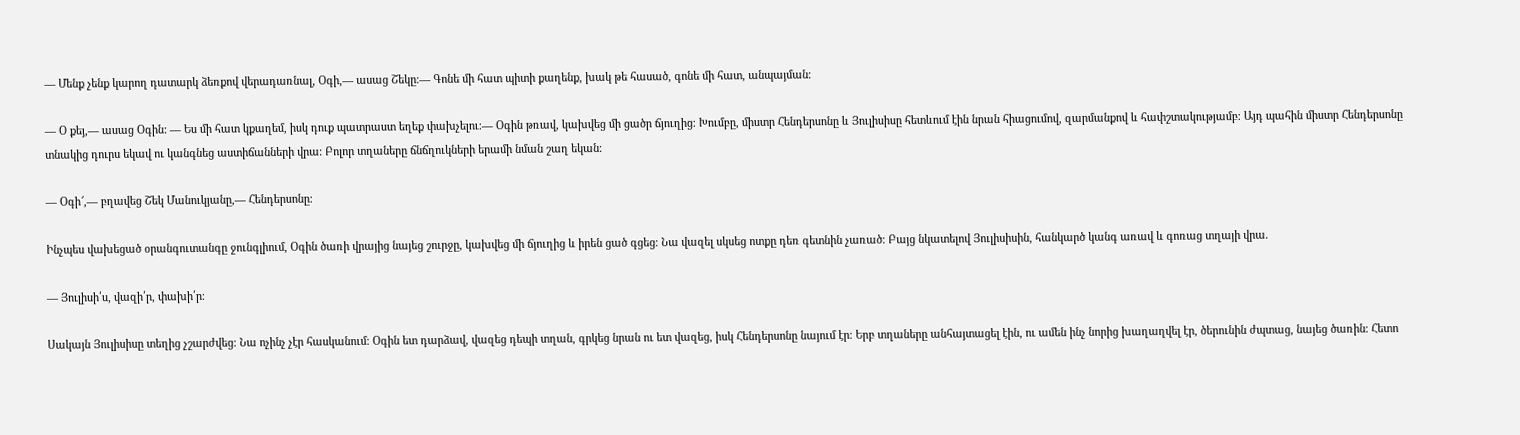— Մենք չենք կարող դատարկ ձեռքով վերադառնալ, Օգի,— ասաց Շեկը։— Գոնե մի հատ պիտի քաղենք, խակ թե հասած, գոնե մի հատ, անպայման։

— Օ քեյ,— ասաց Օգին: — Ես մի հատ կքաղեմ, իսկ դուք պատրաստ եղեք փախչելու։— Օգին թռավ, կախվեց մի ցածր ճյուղից։ Խումբը, միստր Հենդերսոնը և Յուլիսիսը հետևում էին նրան հիացումով, զարմանքով և հափշտակությամբ։ Այդ պահին միստր Հենդերսոնը տնակից դուրս եկավ ու կանգնեց աստիճանների վրա։ Բոլոր տղաները ճնճղուկների երամի նման շաղ եկան։

— Օգի՜,— բղավեց Շեկ Մանուկյանը,— Հենդերսոնը։

Ինչպես վախեցած օրանգուտանգը ջունգլիում, Օգին ծառի վրայից նայեց շուրջը, կախվեց մի ճյուղից և իրեն ցած գցեց։ Նա վազել սկսեց ոտքը դեռ գետնին չառած։ Բայց նկատելով Յուլիսիսին, հանկարծ կանգ առավ և գոռաց տղայի վրա.

— Յուլիսի՛ս, վազի՛ր, փախի՛ր։

Սակայն Յուլիսիսը տեղից չշարժվեց։ Նա ոչինչ չէր հասկանում։ Օգին ետ դարձավ, վազեց դեպի տղան, գրկեց նրան ու ետ վազեց, իսկ Հենդերսոնը նայում էր։ Երբ տղաները անհայտացել էին, ու ամեն ինչ նորից խաղաղվել էր, ծերունին ժպտաց, նայեց ծառին։ Հետո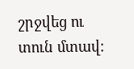շրջվեց ու տուն մտավ։